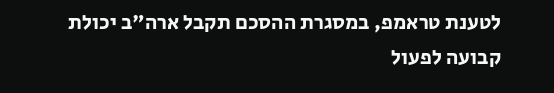לטענת טראמפ, במסגרת ההסכם תקבל ארה"ב יכולת קבועה לפעול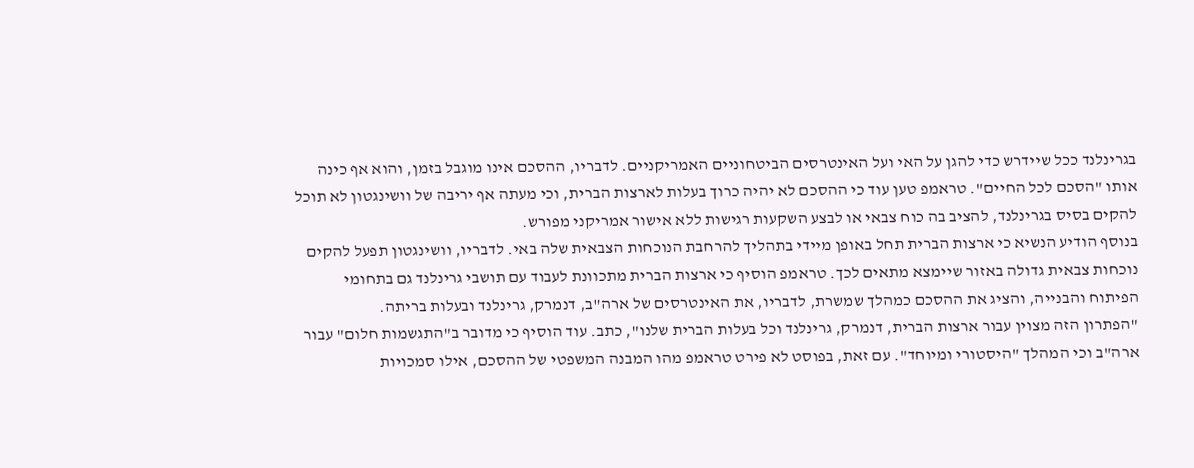בגרינלנד ככל שיידרש כדי להגן על האי ועל האינטרסים הביטחוניים האמריקניים. לדבריו, ההסכם אינו מוגבל בזמן, והוא אף כינה אותו "הסכם לכל החיים". טראמפ טען עוד כי ההסכם לא יהיה כרוך בעלות לארצות הברית, וכי מעתה אף יריבה של וושינגטון לא תוכל להקים בסיס בגרינלנד, להציב בה כוח צבאי או לבצע השקעות רגישות ללא אישור אמריקני מפורש.
בנוסף הודיע הנשיא כי ארצות הברית תחל באופן מיידי בתהליך להרחבת הנוכחות הצבאית שלה באי. לדבריו, וושינגטון תפעל להקים נוכחות צבאית גדולה באזור שיימצא מתאים לכך. טראמפ הוסיף כי ארצות הברית מתכוונת לעבוד עם תושבי גרינלנד גם בתחומי הפיתוח והבנייה, והציג את ההסכם כמהלך שמשרת, לדבריו, את האינטרסים של ארה"ב, דנמרק, גרינלנד ובעלות בריתה.
"הפתרון הזה מצוין עבור ארצות הברית, דנמרק, גרינלנד וכל בעלות הברית שלנו", כתב. עוד הוסיף כי מדובר ב"התגשמות חלום" עבור ארה"ב וכי המהלך "היסטורי ומיוחד". עם זאת, בפוסט לא פירט טראמפ מהו המבנה המשפטי של ההסכם, אילו סמכויות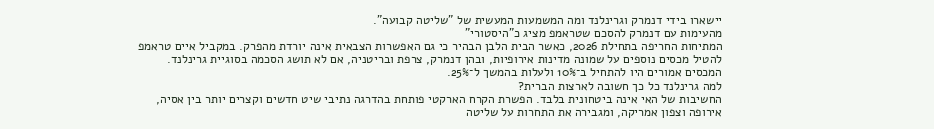יישארו בידי דנמרק וגרינלנד ומה המשמעות המעשית של "שליטה קבועה".
מהעימות עם דנמרק להסכם שטראמפ מציג כ"היסטורי"
המתיחות החריפה בתחילת 2026, כאשר הבית הלבן הבהיר כי גם האפשרות הצבאית אינה יורדת מהפרק. במקביל איים טראמפ להטיל מכסים נוספים על שמונה מדינות אירופיות, ובהן דנמרק, צרפת ובריטניה, אם לא תושג הסכמה בסוגיית גרינלנד. המכסים אמורים היו להתחיל ב־10% ולעלות בהמשך ל־25%.
למה גרינלנד כל כך חשובה לארצות הברית?
החשיבות של האי אינה ביטחונית בלבד. הפשרת הקרח הארקטי פותחת בהדרגה נתיבי שיט חדשים וקצרים יותר בין אסיה, אירופה וצפון אמריקה, ומגבירה את התחרות על שליטה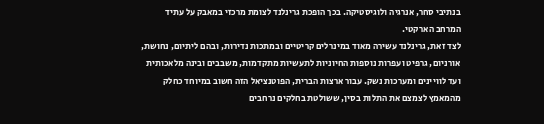בנתיבי סחר, אנרגיה ולוגיסטיקה. בכך הופכת גרינלנד לצומת מרכזי במאבק על עתיד המרחב הארקטי.
לצד זאת, גרינלנד עשירה מאוד במינרלים קריטיים ובמתכות נדירות, ובהם ליתיום, נחושת, אורניום, גרפיט ועפרות נוספות החיוניות לתעשיות מתקדמות, משבבים ובינה מלאכותית ועד לוויינים ומערכות נשק. עבור ארצות הברית, הפוטנציאל הזה חשוב במיוחד כחלק מהמאמץ לצמצם את התלות בסין, ששולטת בחלקים נרחבים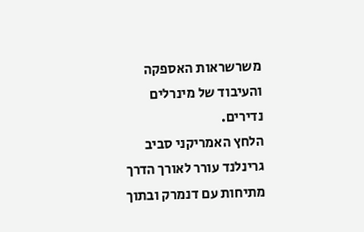משרשראות האספקה והעיבוד של מינרלים נדירים.
הלחץ האמריקני סביב גרינלנד עורר לאורך הדרך מתיחות עם דנמרק ובתוך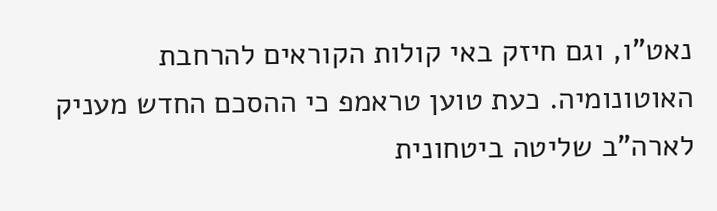נאט"ו, וגם חיזק באי קולות הקוראים להרחבת האוטונומיה. כעת טוען טראמפ כי ההסכם החדש מעניק לארה"ב שליטה ביטחונית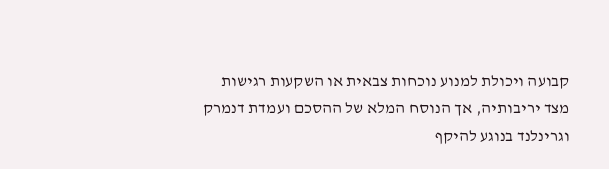קבועה ויכולת למנוע נוכחות צבאית או השקעות רגישות מצד יריבותיה, אך הנוסח המלא של ההסכם ועמדת דנמרק וגרינלנד בנוגע להיקף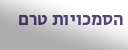הסמכויות טרם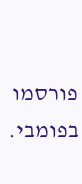פורסמו בפומבי.